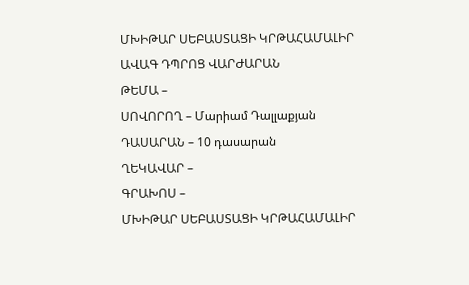ՄԽԻԹԱՐ ՍԵԲԱՍՏԱՑԻ ԿՐԹԱՀԱՄԱԼԻՐ
ԱՎԱԳ ԴՊՐՈՑ ՎԱՐԺԱՐԱՆ
ԹԵՄԱ –
ՍՈՎՈՐՈՂ – Մարիամ Դալլաքյան
ԴԱՍԱՐԱՆ – 10 դասարան
ՂԵԿԱՎԱՐ –
ԳՐԱԽՈՍ –
ՄԽԻԹԱՐ ՍԵԲԱՍՏԱՑԻ ԿՐԹԱՀԱՄԱԼԻՐ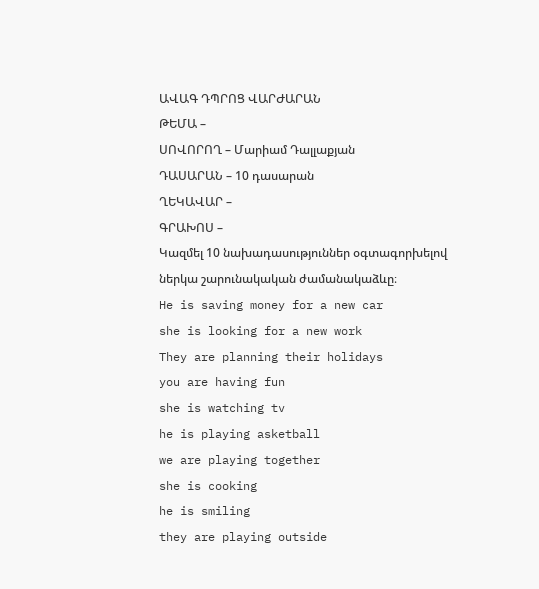ԱՎԱԳ ԴՊՐՈՑ ՎԱՐԺԱՐԱՆ
ԹԵՄԱ –
ՍՈՎՈՐՈՂ – Մարիամ Դալլաքյան
ԴԱՍԱՐԱՆ – 10 դասարան
ՂԵԿԱՎԱՐ –
ԳՐԱԽՈՍ –
Կազմել 10 նախադասություններ օգտագորխելով ներկա շարունակական ժամանակաձևը։
He is saving money for a new car
she is looking for a new work
They are planning their holidays
you are having fun
she is watching tv
he is playing asketball
we are playing together
she is cooking
he is smiling
they are playing outside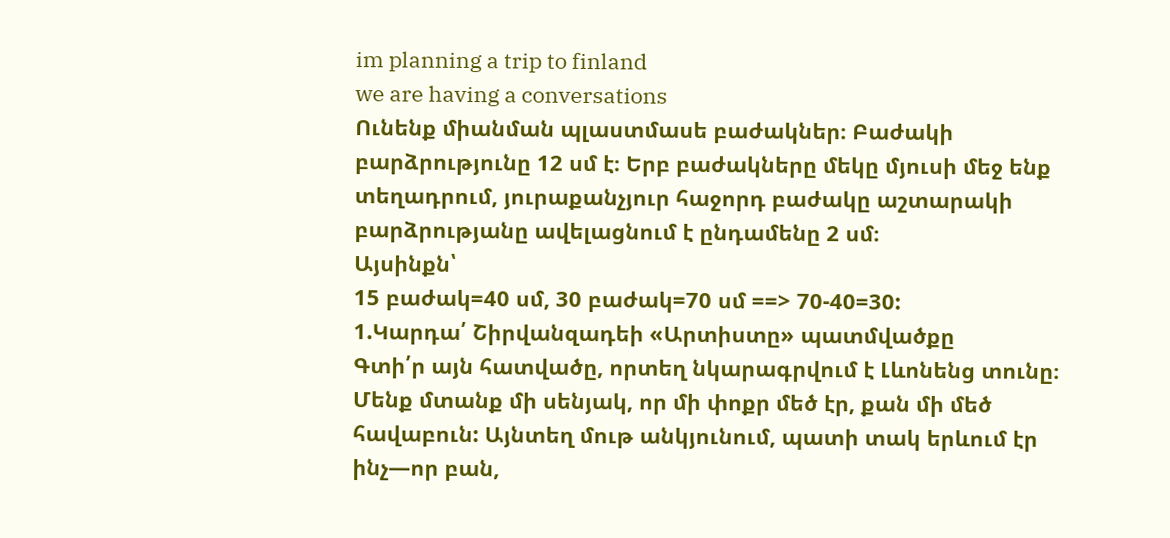im planning a trip to finland
we are having a conversations
Ունենք միանման պլաստմասե բաժակներ։ Բաժակի բարձրությունը 12 սմ է։ Երբ բաժակները մեկը մյուսի մեջ ենք տեղադրում, յուրաքանչյուր հաջորդ բաժակը աշտարակի բարձրությանը ավելացնում է ընդամենը 2 սմ։
Այսինքն՝
15 բաժակ=40 սմ, 30 բաժակ=70 սմ ==> 70-40=30:
1.Կարդա՛ Շիրվանզադեի «Արտիստը» պատմվածքը
Գտի՛ր այն հատվածը, որտեղ նկարագրվում է Լևոնենց տունը։
Մենք մտանք մի սենյակ, որ մի փոքր մեծ էր, քան մի մեծ հավաբուն: Այնտեղ մութ անկյունում, պատի տակ երևում էր ինչ—որ բան,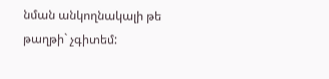նման անկողնակալի թե թաղթի` չգիտեմ: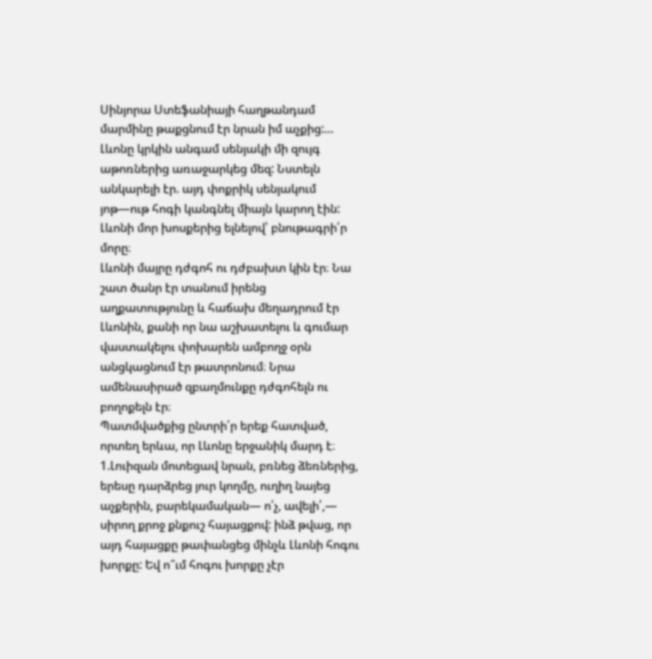Սինյորա Ստեֆանիայի հաղթանդամ մարմինը թաքցնում էր նրան իմ աչքից:… Լևոնը կրկին անգամ սենյակի մի զույգ աթոռներից առաջարկեց մեզ: Նստելն անկարելի էր. այդ փոքրիկ սենյակում յոթ—ութ հոգի կանգնել միայն կարող էին:
Լևոնի մոր խոսքերից ելնելով՝ բնութագրի՛ր մորը։
Լևոնի մայրը դժգոհ ու դժբախտ կին էր։ Նա շատ ծանր էր տանում իրենց աղքատությունը և հաճախ մեղադրում էր Լևոնին, քանի որ նա աշխատելու և գումար վաստակելու փոխարեն ամբողջ օրն անցկացնում էր թատրոնում։ Նրա ամենասիրած զբաղմունքը դժգոհելն ու բողոքելն էր։
Պատմվածքից ընտրի՛ր երեք հատված, որտեղ երևա, որ Լևոնը երջանիկ մարդ է։
1.Լուիզան մոտեցավ նրան, բռնեց ձեռներից, երեսը դարձրեց յուր կողմը, ուղիղ նայեց աչքերին, բարեկամական— ո՛չ, ավելի՛,— սիրող քրոջ քնքուշ հայացքով: ինձ թվաց, որ այդ հայացքը թափանցեց մինչև Լևոնի հոգու խորքը: Եվ ո՞ւմ հոգու խորքը չէր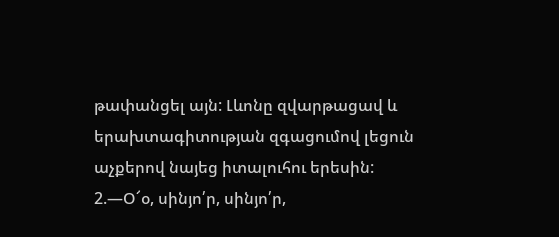թափանցել այն: Լևոնը զվարթացավ և երախտագիտության զգացումով լեցուն աչքերով նայեց իտալուհու երեսին:
2.—Օ՜օ, սինյո՛ր, սինյո՛ր,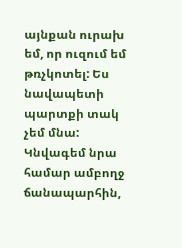այնքան ուրախ եմ, որ ուզում եմ թռչկոտել: Ես նավապետի պարտքի տակ չեմ մնա: Կնվագեմ նրա համար ամբողջ ճանապարհին,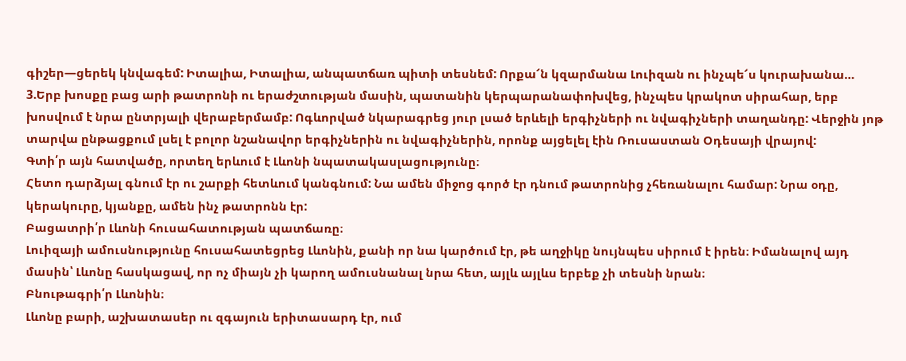գիշեր—ցերեկ կնվագեմ: Իտալիա, Իտալիա, անպատճառ պիտի տեսնեմ: Որքա՜ն կզարմանա Լուիզան ու ինչպե՜ս կուրախանա…
3.Երբ խոսքը բաց արի թատրոնի ու երաժշտության մասին, պատանին կերպարանափոխվեց, ինչպես կրակոտ սիրահար, երբ խոսվում է նրա ընտրյալի վերաբերմամբ: Ոգևորված նկարագրեց յուր լսած երևելի երգիչների ու նվագիչների տաղանդը: Վերջին յոթ տարվա ընթացքում լսել է բոլոր նշանավոր երգիչներին ու նվագիչներին, որոնք այցելել էին Ռուսաստան Օդեսայի վրայով:
Գտի՛ր այն հատվածը, որտեղ երևում է Լևոնի նպատակասլացությունը։
Հետո դարձյալ գնում էր ու շարքի հետևում կանգնում: Նա ամեն միջոց գործ էր դնում թատրոնից չհեռանալու համար: Նրա օդը, կերակուրը, կյանքը, ամեն ինչ թատրոնն էր:
Բացատրի՛ր Լևոնի հուսահատության պատճառը։
Լուիզայի ամուսնությունը հուսահատեցրեց Լևոնին, քանի որ նա կարծում էր, թե աղջիկը նույնպես սիրում է իրեն։ Իմանալով այդ մասին՝ Լևոնը հասկացավ, որ ոչ միայն չի կարող ամուսնանալ նրա հետ, այլև այլևս երբեք չի տեսնի նրան։
Բնութագրի՛ր Լևոնին։
Լևոնը բարի, աշխատասեր ու զգայուն երիտասարդ էր, ում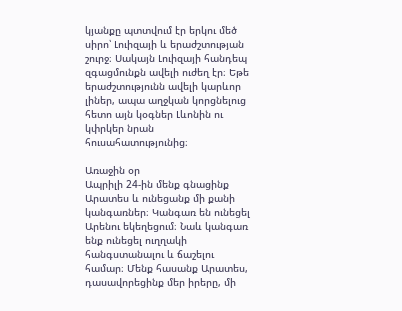կյանքը պտտվում էր երկու մեծ սիրո՝ Լուիզայի և երաժշտության շուրջ։ Սակայն Լուիզայի հանդեպ զգացմունքն ավելի ուժեղ էր։ Եթե երաժշտությունն ավելի կարևոր լիներ, ապա աղջկան կորցնելուց հետո այն կօգներ Լևոնին ու կփրկեր նրան հուսահատությունից։

Առաջին օր
Ապրիլի 24-ին մենք գնացինք Արատես և ունեցանք մի քանի կանգառներ։ Կանգառ են ունեցել Արենու եկեղեցում։ Նաև կանգառ ենք ունեցել ուղղակի հանգստանալու և ճաշելու համար։ Մենք հասանք Արատես, դասավորեցինք մեր իրերը, մի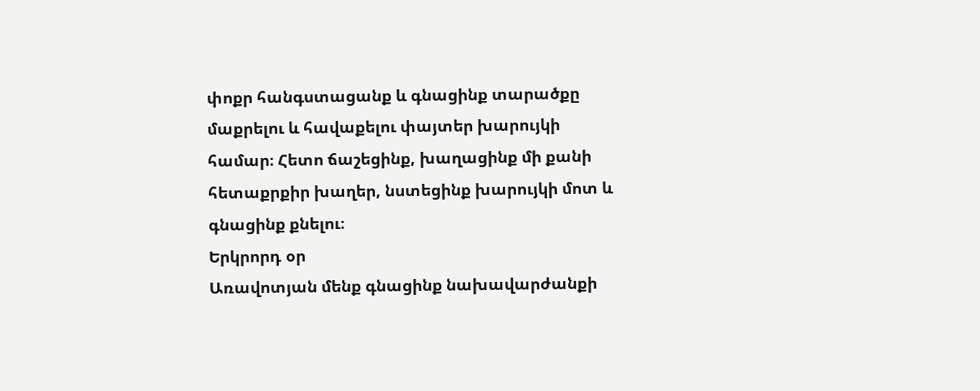փոքր հանգստացանք և գնացինք տարածքը մաքրելու և հավաքելու փայտեր խարույկի համար։ Հետո ճաշեցինք, խաղացինք մի քանի հետաքրքիր խաղեր, նստեցինք խարույկի մոտ և գնացինք քնելու։
Երկրորդ օր
Առավոտյան մենք գնացինք նախավարժանքի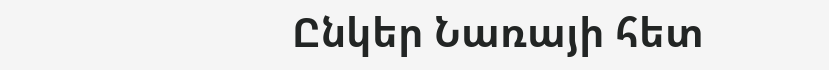Ընկեր Նառայի հետ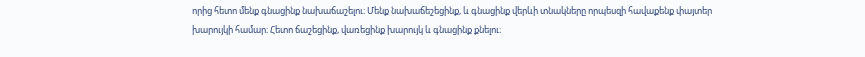որից հետո մենք գնացինք նախաճաշելու։ Մենք նախաճեշեցինք, և գնացինք վերևի տնակները որպեսզի հավաքենք փայտեր խարույկի համար։ Հետո ճաշեցինք, վառեցինք խարույկ և գնացինք քնելու։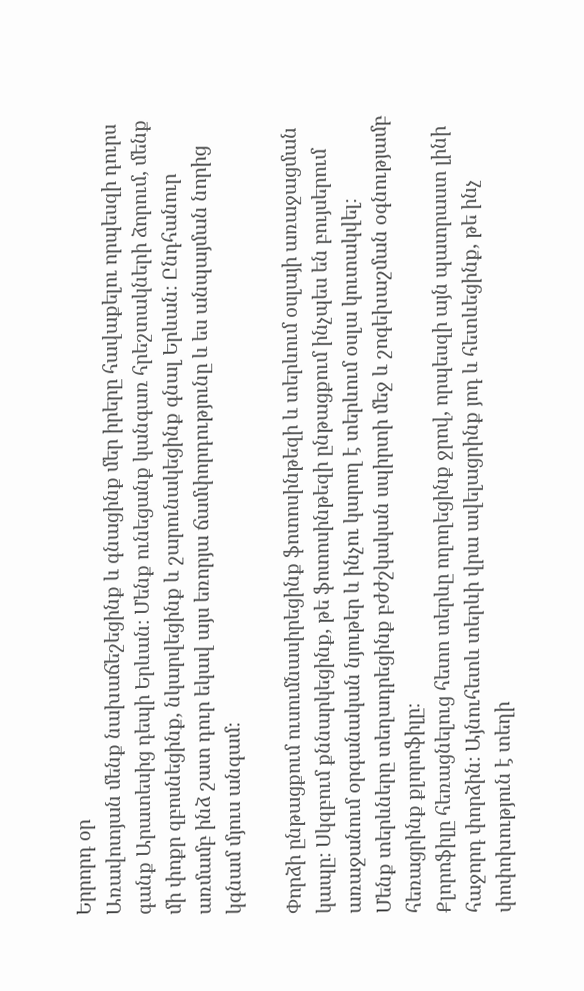Երրորդ օր
Առավոտյան մենք նախաճեշեցինք և գնացինք մեր իրերը հավաքելու որպեսզի դուրս գանք Արատեսից դեպի Երևան։ Մենք ունեցանք կանգառ հրեշտակների ձորում, մենք մի փոքր զբոսնեցինք, նկարվեցինք և շարունակեցինք գնալ Երևան։ Ընդհանուր առմամբ ինձ շատ դուր եկավ այս եռորյա ճամփորդությունը և ես անպայման նորից կգնամ մյուս անգամ։

Փորձի ընթացքում ուսումնասիրեցինք ֆոտոսինթեզի և տերևում օսլայի առաջացման կապը։ Սկզբում քննարկեցինք, թե ֆոտոսինթեզի ընթացքում ինչպես են բույսերում առաջանում օրգանական նյութեր և ինչու կարող է տերևում օսլա կուտակվել։
Մենք տերևները տեղադրեցինք բժժշկական սպիրտի մեջ և շոգեխաշման օգնությամբ հեռացրինք քլորոֆիլը։
Քլորոֆիլը հեռացնելուց հետո տերևը ողողեցինք ջրով, որպեսզի այն պատրաստ լինի հաջորդ փորձին։ Այնուհետև տերևի վրա ավելացրինք յոդ և հետևեցինք, թե ինչ փոփոխություն է տեղի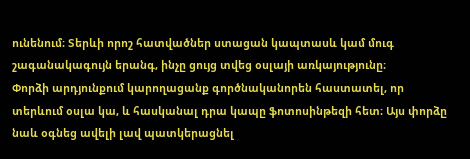ունենում։ Տերևի որոշ հատվածներ ստացան կապտասև կամ մուգ շագանակագույն երանգ, ինչը ցույց տվեց օսլայի առկայությունը։
Փորձի արդյունքում կարողացանք գործնականորեն հաստատել, որ տերևում օսլա կա, և հասկանալ դրա կապը ֆոտոսինթեզի հետ։ Այս փորձը նաև օգնեց ավելի լավ պատկերացնել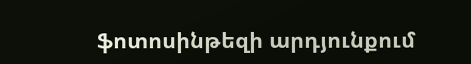ֆոտոսինթեզի արդյունքում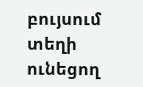բույսում տեղի ունեցող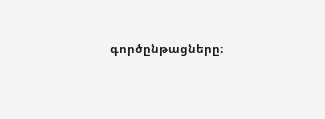գործընթացները։